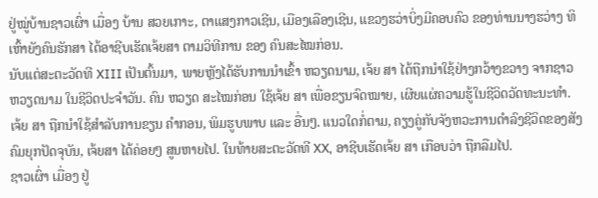ຢູ່ໝູ່ບ້ານຊາວເຜົ່າ ເມື່ອງ ບ້ານ ສວຍເກາະ, ຕາແສງກາວເຊີນ, ເມືອງເລືອງເຊີນ, ແຂວງຮວ່າບິ່ງມີຄອບຄົວ ຂອງທ່ານນາງຮວ່າງ ທິເຫົ້າຍັງຄົນຮັກສາ ໄດ້ອາຊີບເຮັດເຈ້ຍສາ ຕາມວິທີການ ຂອງ ຄົນສະໄໝກ່ອນ.
ນັບແຕ່ສະຕະວັດທີ XIII ເປັນຕົ້ນມາ, ພາຍຫຼັງໄດ້ຮັບການນຳເຂົ້າ ຫວຽດນາມ, ເຈ້ຍ ສາ ໄດ້ຖືກນຳໃຊ້ຢ່າງກວ້າງຂວາງ ຈາກຊາວຫວຽດນາມ ໃນຊີວິດປະຈຳວັນ. ຄົນ ຫວຽດ ສະໄໝກ່ອນ ໃຊ້ເຈ້ຍ ສາ ເພື່ອຂຽນຈົດໝາຍ, ເຜີຍແຜ່ຄວາມຮູ້ໃນຊີວິດວັດທະນະທໍາ. ເຈ້ຍ ສາ ຖືກນໍາໃຊ້ສໍາລັບການຂຽນ ຄຳກອນ, ພິມຮູບພາບ ແລະ ອື່ນໆ. ແນວໃດກໍ່ຕາມ, ຄຽງຄູ່ກັບຈັງຫວະການດຳລົງຊີວິດຂອງສັງຄົມຍຸກປັດຈຸບັນ, ເຈ້ຍສາ ໄດ້ຄ່ອຍໆ ສູນຫາຍໄປ. ໃນທ້າຍສະຕະວັດທີ XX, ອາຊີບເຮັດເຈ້ຍ ສາ ເກືອບວ່າ ຖືກລືມໄປ.
ຊາວເຜົ່າ ເມື່ອງ ຢູ່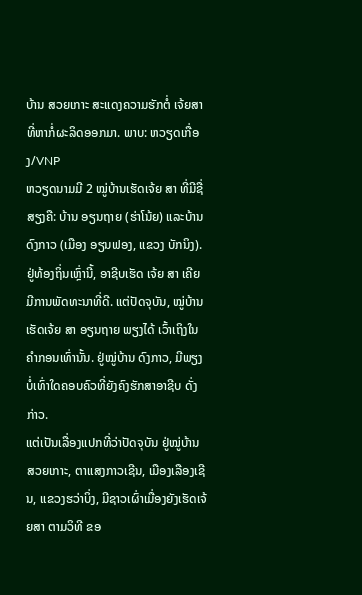ບ້ານ ສວຍເກາະ ສະແດງຄວາມຮັກຕໍ່ ເຈ້ຍສາ ທີ່ຫາກໍ່ຜະລິດອອກມາ. ພາບ: ຫວຽດເກື່ອງ/VNP
ຫວຽດນາມມີ 2 ໝູ່ບ້ານເຮັດເຈ້ຍ ສາ ທີ່ມີຊື່ສຽງຄື: ບ້ານ ອຽນຖາຍ (ຮ່າໂນ້ຍ) ແລະບ້ານ ດົງກາວ (ເມືອງ ອຽນຟອງ, ແຂວງ ບັກນິງ). ຢູ່ທ້ອງຖິ່ນເຫຼົ່ານີ້, ອາຊີບເຮັດ ເຈ້ຍ ສາ ເຄີຍມີການພັດທະນາທີ່ດີ. ແຕ່ປັດຈຸບັນ, ໝູ່ບ້ານເຮັດເຈ້ຍ ສາ ອຽນຖາຍ ພຽງໄດ້ ເວົ້າເຖິງໃນຄຳກອນເທົ່ານັ້ນ. ຢູ່ໝູ່ບ້ານ ດົງກາວ, ມີພຽງບໍ່ເທົ່າໃດຄອບຄົວທີ່ຍັງຄົງຮັກສາອາຊີບ ດັ່ງກ່າວ.
ແຕ່ເປັນເລື່ອງແປກທີ່ວ່າປັດຈຸບັນ ຢູ່ໝູ່ບ້ານສວຍເກາະ, ຕາແສງກາວເຊີນ, ເມືອງເລືອງເຊີນ, ແຂວງຮວ່າບິ່ງ, ມີຊາວເຜົ່າເມື່ອງຍັງເຮັດເຈ້ຍສາ ຕາມວິທີ ຂອ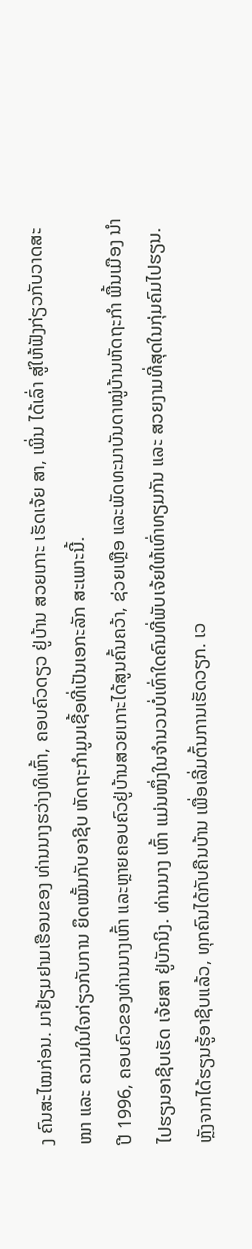ງ ຄົນສະໄໝກ່ອນ. ມາຢ້ຽມຢາມເຮືອນຂອງ ທ່ານນາງຮວ່າງທິເຫົ້າ, ຄອບຄົວດຽວ ຢູ່ບ້ານ ສວຍເກາະ ເຮັດເຈ້ຍ ສາ, ເພິ່ນ ໄດ້ເລົ່າ ສູ່ໃຫ້ຟັງກ່ຽວກັບວາດສະໜາ ແລະ ຄວາມໃນໃຈກ່ຽວກັບການ ຍຶດໝັ້ນກັບອາຊີບ ຫັດຖະກຳມູນເຊື້ອທີ່ເປັນເອກະລັກ ສະເພາະນີ້.
ປີ 1996, ຄອບຄົວຂອງທ່ານນາງເຫົ້າ ແລະຫຼາຍຄອບຄົວຢູ່ບ້ານສວຍເກາະໄດ້ສູນຄົ້ນຄວ້າ, ຊ່ວຍເຫຼືອ ແລະພັດທະນາບັນດາໝູ່ບ້ານຫັດຖະກຳ ພື້ນເມືອງ ນຳໄປຮຽນອາຊີບເຮັດ ເຈ້ຍສາ ຢູ່ບັກນິງ. ທ່ານນາງ ເຫົ້າ ແມ່ນໜຶ່ງໃນຈຳນວນບໍ່ເທົ່າໃດຄົນທີ່ພັບເຈ້ຍໃຫ້ເທົ່າທຽມກັນ ແລະ ສວຍງາມທີ່ສຸດໃນກຸ່ມຄົມໄປຮຽນ. ຫຼັງຈາກໄດ້ຮຽນຮູ້ອາຊີບແລ້ວ, ທຸກຄົນໄດ້ກັບຄືນບ້ານ ເພື່ອເລີ່ມຕົ້ນການເຮັດວຽກ. ເວ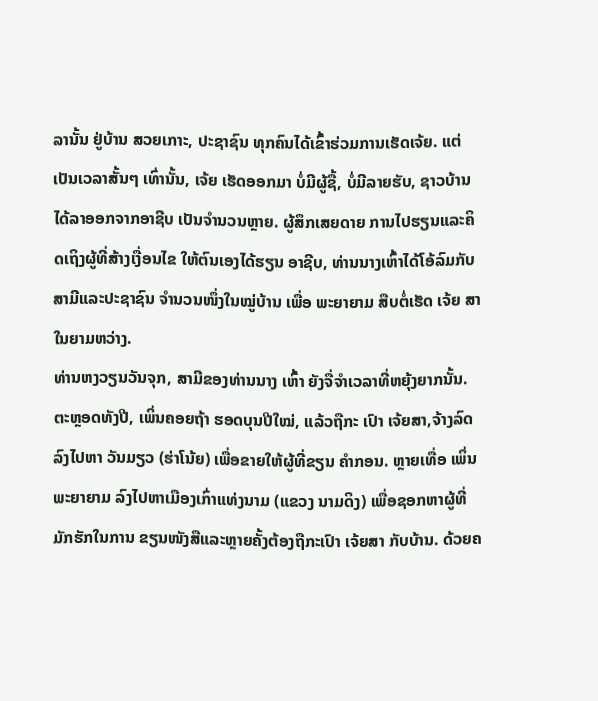ລານັ້ນ ຢູ່ບ້ານ ສວຍເກາະ, ປະຊາຊົນ ທຸກຄົນໄດ້ເຂົ້າຮ່ວມການເຮັດເຈ້ຍ. ແຕ່ເປັນເວລາສັ້ນໆ ເທົ່ານັ້ນ, ເຈ້ຍ ເຮັດອອກມາ ບໍ່ມີຜູ້ຊື້, ບໍ່ມີລາຍຮັບ, ຊາວບ້ານໄດ້ລາອອກຈາກອາຊີບ ເປັນຈຳນວນຫຼາຍ. ຜູ້ສຶກເສຍດາຍ ການໄປຮຽນແລະຄິດເຖິງຜູ້ທີ່ສ້າງເງື່ອນໄຂ ໃຫ້ຕົນເອງໄດ້ຮຽນ ອາຊີບ, ທ່ານນາງເຫົ້າໄດ້ໂອ້ລົມກັບສາມີແລະປະຊາຊົນ ຈຳນວນໜຶ່ງໃນໝູ່ບ້ານ ເພື່ອ ພະຍາຍາມ ສືບຕໍ່ເຮັດ ເຈ້ຍ ສາ ໃນຍາມຫວ່າງ.
ທ່ານຫງວຽນວັນຈຸກ, ສາມີຂອງທ່ານນາງ ເຫົ້າ ຍັງຈື່ຈຳເວລາທີ່ຫຍຸ້ງຍາກນັ້ນ. ຕະຫຼອດທັງປີ, ເພິ່ນຄອຍຖ້າ ຮອດບຸນປີໃໝ່, ແລ້ວຖືກະ ເປົາ ເຈ້ຍສາ,ຈ້າງລົດ ລົງໄປຫາ ວັນມຽວ (ຮ່າໂນ້ຍ) ເພື່ອຂາຍໃຫ້ຜູ້ທີ່ຂຽນ ຄຳກອນ. ຫຼາຍເທື່ອ ເພິ່ນພະຍາຍາມ ລົງໄປຫາເມືອງເກົ່າແທ່ງນາມ (ແຂວງ ນາມດິງ) ເພື່ອຊອກຫາຜູ້ທີ່ມັກຮັກໃນການ ຂຽນໜັງສືແລະຫຼາຍຄັ້ງຕ້ອງຖືກະເປົາ ເຈ້ຍສາ ກັບບ້ານ. ດ້ວຍຄ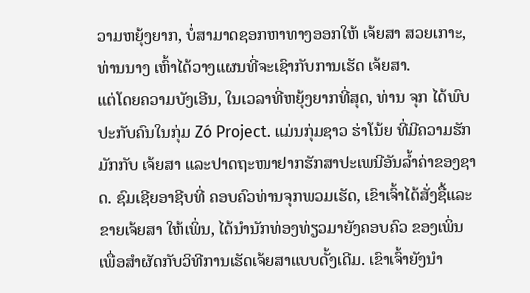ວາມຫຍຸ້ງຍາກ, ບໍ່ສາມາດຊອກຫາທາງອອກໃຫ້ ເຈ້ຍສາ ສວຍເກາະ, ທ່ານນາງ ເຫົ້າໄດ້ວາງແຜນທີ່ຈະເຊົາກັບການເຮັດ ເຈ້ຍສາ.
ແຕ່ໂດຍຄວາມບັງເອີນ, ໃນເວລາທີ່ຫຍຸ້ງຍາກທີ່ສຸດ, ທ່ານ ຈຸກ ໄດ້ພົບປະກັບຄົນໃນກຸ່ມ Zó Project. ແມ່ນກຸ່ມຊາວ ຮ່າໂນ້ຍ ທີ່ມີຄວາມຮັກມັກກັບ ເຈ້ຍສາ ແລະປາດຖະໜາຢາກຮັກສາປະເພນີອັນລ້ຳຄ່າຂອງຊາດ. ຊົມເຊີຍອາຊີບທີ່ ຄອບຄົວທ່ານຈຸກພວມເຮັດ, ເຂົາເຈົ້າໄດ້ສັ່ງຊື້ແລະຂາຍເຈ້ຍສາ ໃຫ້ເພິ່ນ, ໄດ້ນຳນັກທ່ອງທ່ຽວມາຍັງຄອບຄົວ ຂອງເພິ່ນ ເພື່ອສຳຜັດກັບວິທີການເຮັດເຈ້ຍສາແບບດັ້ງເດີມ. ເຂົາເຈົ້າຍັງນໍາ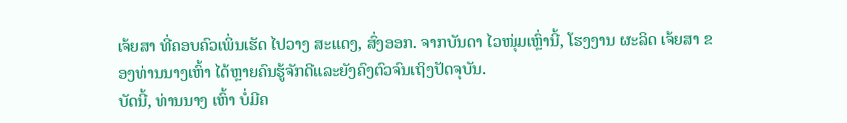ເຈ້ຍສາ ທີ່ຄອບຄົວເພິ່ນເຮັດ ໄປວາງ ສະແດງ, ສົ່ງອອກ. ຈາກບັນດາ ໄວໜຸ່ມເຫຼົ່ານີ້, ໂຮງງານ ຜະລິດ ເຈ້ຍສາ ຂອງທ່ານນາງເຫົ້າ ໄດ້ຫຼາຍຄົນຮູ້ຈັກດີແລະຍັງຄົງຕົວຈົນເຖິງປັດຈຸບັນ.
ບັດນີ້, ທ່ານນາງ ເຫົ້າ ບໍ່ມີຄ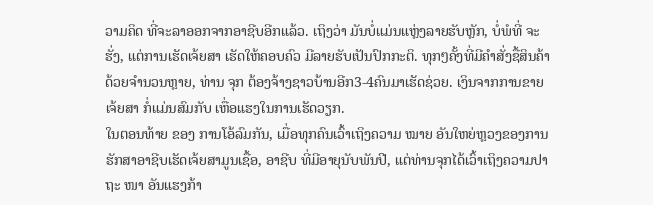ວາມຄິດ ທີ່ຈະລາອອກຈາກອາຊີບອີກແລ້ວ. ເຖິງວ່າ ມັນບໍ່ແມ່ນແຫຼ່ງລາຍຮັບຫຼັກ, ບໍ່ພໍທີ່ ຈະຮັ່ງ, ແຕ່ການເຮັດເຈ້ຍສາ ເຮັດໃຫ້ຄອບຄົວ ມີລາຍຮັບເປັນປົກກະຕິ. ທຸກໆຄັ້ງທີ່ມີຄຳສັ່ງຊື້ສິນຄ້າດ້ວຍຈຳນວນຫຼາຍ, ທ່ານ ຈຸກ ຕ້ອງຈ້າງຊາວບ້ານອີກ3-4ຄົນມາເຮັດຊ່ວຍ. ເງິນຈາກການຂາຍເຈ້ຍສາ ກໍ່ແມ່ນສົມກັບ ເຫື່ອແຮງໃນການເຮັດວຽກ.
ໃນຕອນທ້າຍ ຂອງ ການໂອ້ລົມກັນ, ເມື່ອທຸກຄົນເວົ້າເຖິງຄວາມ ໝາຍ ອັນໃຫຍ່ຫຼວງຂອງການຮັກສາອາຊີບເຮັດເຈ້ຍສາມູນເຊື້ອ, ອາຊີບ ທີ່ມີອາຍຸນັບພັນປີ, ແຕ່ທ່ານຈຸກໄດ້ເວົ້າເຖິງຄວາມປາຖະ ໜາ ອັນແຮງກ້າ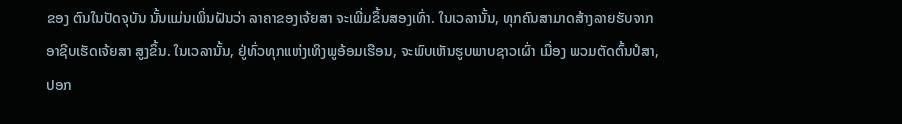ຂອງ ຕົນໃນປັດຈຸບັນ ນັ້ນແມ່ນເພິ່ນຝັນວ່າ ລາຄາຂອງເຈ້ຍສາ ຈະເພີ່ມຂຶ້ນສອງເທົ່າ. ໃນເວລານັ້ນ, ທຸກຄົນສາມາດສ້າງລາຍຮັບຈາກ ອາຊີບເຮັດເຈ້ຍສາ ສູງຂຶ້ນ. ໃນເວລານັ້ນ, ຢູ່ທົ່ວທຸກແຫ່ງເທິງພູອ້ອມເຮືອນ, ຈະພົບເຫັນຮູບພາບຊາວເຜົ່າ ເມື່ອງ ພວມຕັດຕົ້ນປໍສາ, ປອກ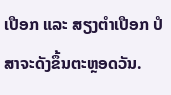ເປືອກ ແລະ ສຽງຕໍາເປືອກ ປໍສາຈະດັງຂຶ້ນຕະຫຼອດວັນ.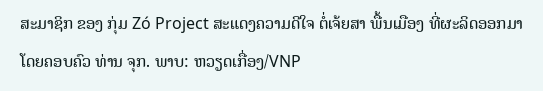ສະມາຊິກ ຂອງ ກຸ່ມ Zó Project ສະແດງຄວາມດີໃຈ ຕໍ່ເຈ້ຍສາ ພື້ນເມືອງ ທີ່ຜະລິດອອກມາ ໂດຍຄອບຄົວ ທ່ານ ຈຸກ. ພາບ: ຫວຽດເກື່ອງ/VNP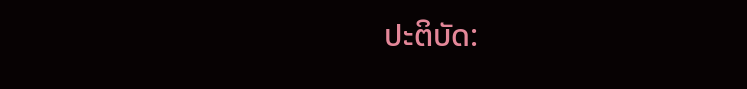ປະຕິບັດ: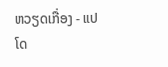ຫວຽດເກື່ອງ - ແປໂດ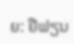ຍ: ຢືຟຽນ